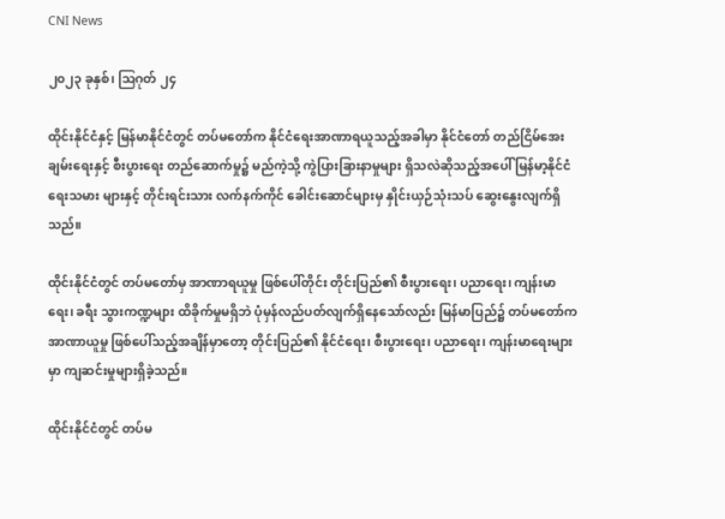CNI News

၂၀၂၃ ခုနှစ်၊ ဩဂုတ် ၂၄

ထိုင်းနိုင်ငံနှင့် မြန်မာနိုင်ငံတွင် တပ်မတော်က နိုင်ငံရေးအာဏာရယူသည့်အခါမှာ နိုင်ငံတော် တည်ငြိမ်အေးချမ်းရေးနှင့် စီးပွားရေး တည်ဆောက်မှု၌ မည်ကဲ့သို့ ကွဲပြားခြားနာမှုများ ရှိသလဲဆိုသည့်အပေါ် မြန်မာ့နိုင်ငံရေးသမား များနှင့် တိုင်းရင်းသား လက်နက်ကိုင် ခေါင်းဆောင်များမှ နှိုင်းယှဉ်သုံးသပ် ဆွေးနွေးလျက်ရှိသည်။

ထိုင်းနိုင်ငံတွင် တပ်မတော်မှ အာဏာရယူမှု ဖြစ်ပေါ်တိုင်း တိုင်းပြည်၏ စီးပွားရေး၊ ပညာရေး၊ ကျန်းမာရေး၊ ခရီး သွားကဏ္ဍများ ထိခိုက်မှုမရှိဘဲ ပုံမှန်လည်ပတ်လျက်ရှိနေသော်လည်း မြန်မာပြည်၌ တပ်မတော်က အာဏာယူမှု ဖြစ်ပေါ်သည့်အချိန်မှာတော့ တိုင်းပြည်၏ နိုင်ငံရေး၊ စီးပွားရေး၊ ပညာ‌ရေး၊ ကျန်းမာရေးများမှာ ကျဆင်းမှုများရှိခဲ့သည်။

ထိုင်းနိုင်ငံတွင် တပ်မ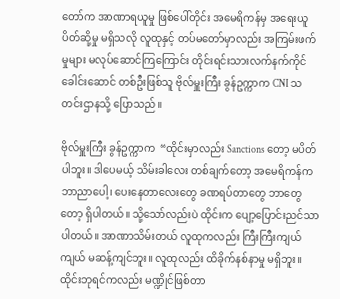တော်က အာဏာရယူမှု ဖြစ်ပေါ်တိုင်း အမေရိကန်မှ အရေးယူပိတ်ဆို့မှု မရှိသလို လူထုနှင့် တပ်မတော်မှာလည်း အကြမ်းဖက်မှုများ မလုပ်ဆောင်ကြကြောင်း တိုင်းရင်းသားလက်နက်ကိုင် ခေါင်းဆောင် တစ်ဦးဖြစ်သူ ဗိုလ်မှူးကြီး ခွန်ဥက္ကာက CNI သတင်းဌာနသို့ ပြောသည်။

ဗိုလ်မှူးကြီး ခွန်ဥက္ကာက  “ထိုင်းမှာလည်း Sanctions တော့ မပိတ်ပါဘူး။ ဒါပေမယ့် သိမ်းခါလေး တစ်ချက်တော့ အမေရိကန်က ဘာညာပေါ့၊ ပေးနေတာလေးတွေ ခဏရပ်တာတွေ ဘာတွေတော့ ရှိပါတယ်။ သို့သော်လည်းပဲ ထိုင်းက ပျော့ပြောင်းညင်သာပါတယ်။ အာဏာသိမ်းတယ် လူထုကလည်း ကြီးကြီးကျယ်ကျယ် မဆန့်ကျင်ဘူး။ လူထုလည်း ထိခိုက်နစ်နာမှု မရှိဘူး။ ထိုင်းဘုရင်ကလည်း မဏ္ဍိုင်ဖြစ်တာ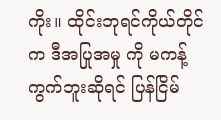ကိုး။ ထိုင်းဘုရင်ကိုယ်တိုင်က ဒီအပြုအမှု ကို မကန့်ကွက်ဘူးဆိုရင် ပြန်ငြိမ်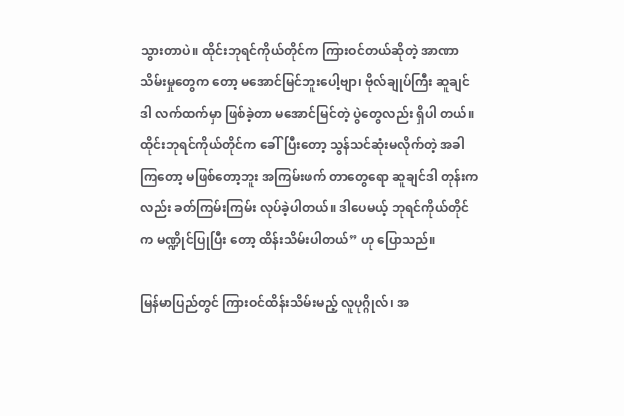သွားတာပဲ။ ထိုင်းဘုရင်ကိုယ်တိုင်က ကြားဝင်တယ်ဆိုတဲ့ အာဏာသိမ်းမှုတွေက တော့ မအောင်မြင်ဘူးပေါ့ဗျာ၊ ဗိုလ်ချုပ်ကြီး ဆူချင်ဒါ လက်ထက်မှာ ဖြစ်ခဲ့တာ မအောင်မြင်တဲ့ ပွဲတွေလည်း ရှိပါ တယ်။ ထိုင်းဘုရင်ကိုယ်တိုင်က ခေါ်ပြီးတော့ သွန်သင်ဆုံးမလိုက်တဲ့ အခါကြတော့ မဖြစ်တော့ဘူး အကြမ်းဖက် တာတွေရော ဆူချင်ဒါ တုန်းကလည်း ခတ်ကြမ်းကြမ်း လုပ်ခဲ့ပါတယ်။ ဒါပေမယ့် ဘုရင်ကိုယ်တိုင်က မဏ္ဍိုင်ပြုပြီး တော့ ထိန်းသိမ်းပါတယ်” ဟု ပြောသည်။

မြန်မာပြည်တွင် ကြားဝင်ထိန်းသိမ်းမည့် လူပုဂ္ဂိုလ်၊ အ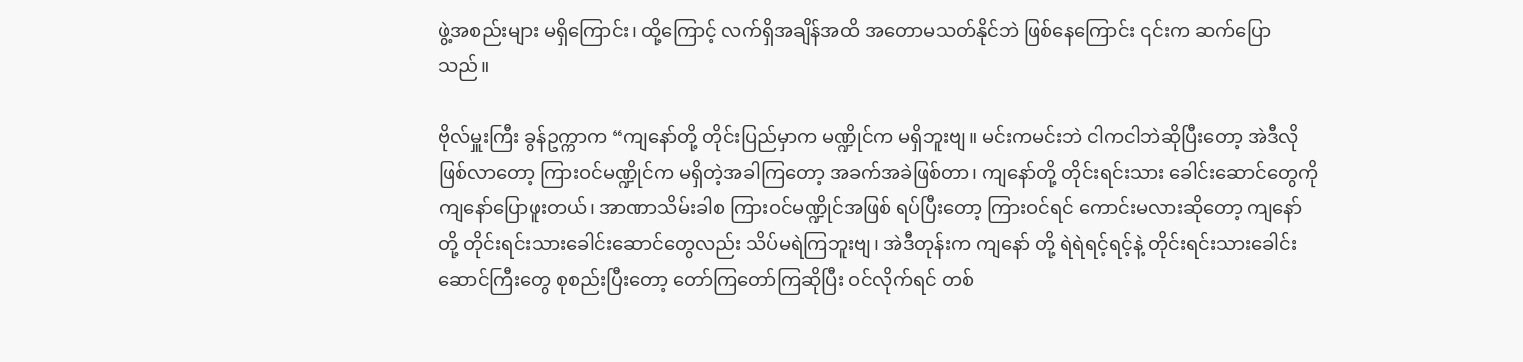ဖွဲ့အစည်းများ မရှိကြောင်း၊ ထို့ကြောင့် လက်ရှိအချိန်အထိ အတောမသတ်နိုင်ဘဲ ဖြစ်နေကြောင်း ၎င်းက ဆက်ပြောသည်။

ဗိုလ်မှူးကြီး ခွန်ဥက္ကာက “ကျနော်တို့ တိုင်းပြည်မှာက မဏ္ဍိုင်က မရှိဘူးဗျ။ မင်းကမင်းဘဲ ငါကငါဘဲဆိုပြီးတော့ အဲဒီလို ဖြစ်လာတော့ ကြားဝင်မဏ္ဍိုင်က မရှိတဲ့အခါကြတော့ အခက်အခဲဖြစ်တာ၊ ကျနော်တို့ တိုင်းရင်းသား ခေါင်းဆောင်တွေကို ကျနော်ပြောဖူးတယ်၊ အာဏာသိမ်းခါစ ကြားဝင်မဏ္ဍိုင်အဖြစ် ရပ်ပြီးတော့ ကြားဝင်ရင် ကောင်းမလားဆိုတော့ ကျနော်တို့ တိုင်းရင်းသားခေါင်းဆောင်တွေလည်း သိပ်မရဲကြဘူးဗျ၊ အဲဒီတုန်းက ကျနော် တို့ ရဲရဲရင့်ရင့်နဲ့ တိုင်းရင်းသားခေါင်းဆောင်ကြီးတွေ စုစည်းပြီးတော့ တော်ကြတော်ကြဆိုပြီး ဝင်လိုက်ရင် တစ်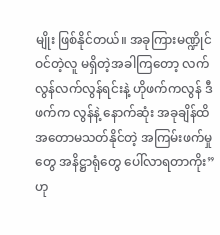မျိုး ဖြစ်နိုင်တယ်။ အခုကြားမဏ္ဍိုင်ဝင်တဲ့လူ မရှိတဲ့အခါကြတော့ လက်လွန်လက်လွန်ရင်းနဲ့ ဟိုဖက်ကလွန် ဒီဖက်က လွန်နဲ့ နောက်ဆုံး အခုချိန်ထိ အတောမသတ်နိုင်တဲ့ အကြမ်းဖက်မှုတွေ အနိဋ္ဌာရုံတွေ ပေါ်လာရတာကိုး” ဟု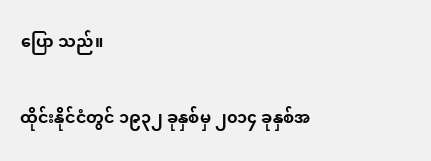ပြော သည်။

ထိုင်းနိုင်ငံတွင် ၁၉၃၂ ခုနှစ်မှ ၂၀၁၄ ခုနှစ်အ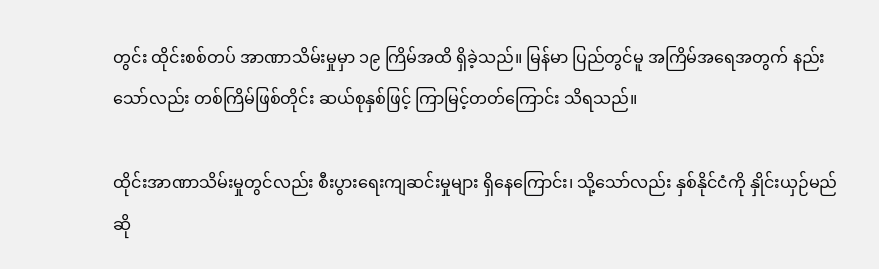တွင်း ထိုင်းစစ်တပ် အာဏာသိမ်းမှုမှာ ၁၉ ကြိမ်အထိ ရှိခဲ့သည်။ မြန်မာ ပြည်တွင်မူ အကြိမ်အရေအတွက် နည်းသော်လည်း တစ်ကြိမ်ဖြစ်တိုင်း ဆယ်စုနှစ်ဖြင့် ကြာမြင့်တတ်ကြောင်း သိရသည်။

ထိုင်းအာဏာသိမ်းမှုတွင်လည်း စီးပွားရေးကျဆင်းမှုများ ရှိနေကြောင်း၊ သို့သော်လည်း နှစ်နိုင်ငံကို နှိုင်းယှဉ်မည်ဆို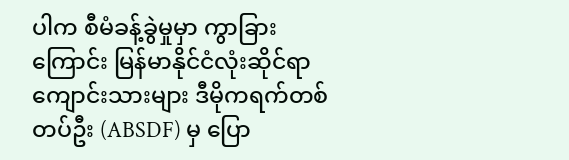ပါက စီမံခန့်ခွဲမှုမှာ ကွာခြားကြောင်း မြန်မာနိုင်ငံလုံးဆိုင်ရာကျောင်းသားများ ဒီမိုကရက်တစ်တပ်ဦး (ABSDF) မှ ပြော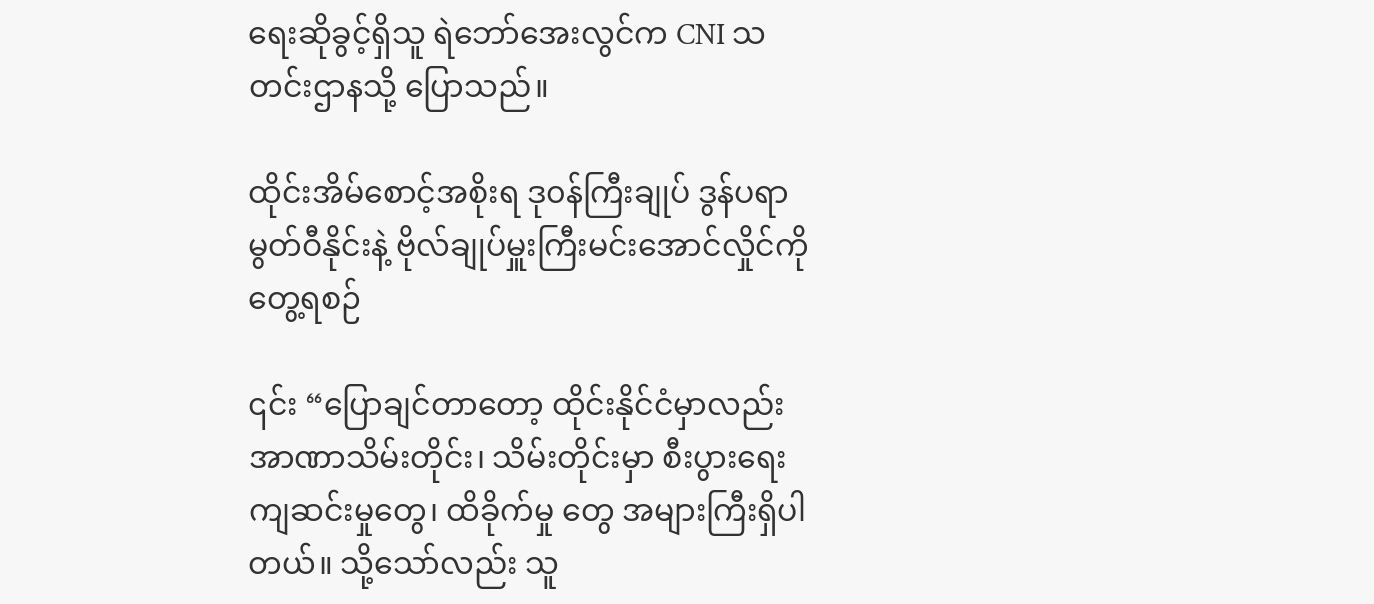ရေးဆိုခွင့်ရှိသူ ရဲဘော်အေးလွင်က CNI သတင်းဌာနသို့ ပြောသည်။

ထိုင်းအိမ်စောင့်အစိုးရ ဒု၀န်ကြီးချုပ် ဒွန်ပရာမွတ်ဝီနိုင်းနဲ့ ဗိုလ်ချုပ်မှူးကြီးမင်းအောင်လှိုင်ကို တွေ့ရစဉ်

၎င်း “ပြောချင်တာတော့ ထိုင်းနိုင်ငံမှာလည်း အာဏာသိမ်းတိုင်း၊ သိမ်းတိုင်းမှာ စီးပွားရေး ကျဆင်းမှုတွေ၊ ထိခိုက်မှု တွေ အများကြီးရှိပါတယ်။ သို့သော်လည်း သူ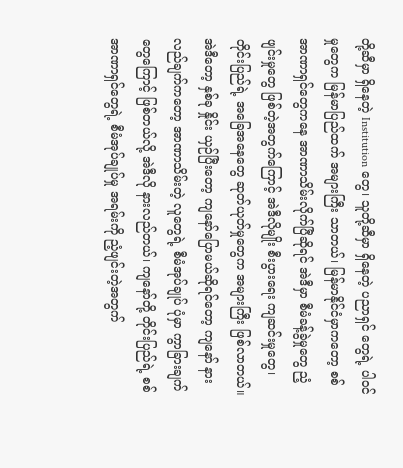တို့ဆီမှာ ရှိနေတဲ့ Institution တွေ၊ သူတို့ဆီမှာ ရှိနေတဲ့ ပညာရှင် တွေရဲ့ ပါဝင်မှုတွေက မြန်မာပြည်ထက် အများကြီး သာတယ်၊ မြန်မာနိုင်ငံမှာကတော့ စစ်အာဏာရှင်တွေကနေ အာဏာသိမ်းလိုက်ပြီဆိုရင် အဲဒီမှာ စီမံခန့်ခွဲမှုတွေ ညံ့ဖျင်းမှုတွေ ဖြစ်တဲ့အတွက်ကြောင့် အဲဒီလိုမျိုး စီးပွားရေး ကျဆင်းမှုတွေ၊ တိုင်းပြည်ရဲ့ အခြေအနေတွေ ဆုတ်ယုတ်မှုတွေက အများကြီး ဖြစ်လာတယ်။ အဲဒီတော့ နှစ်ခု နှိုင်း ယှဉ်ပြီးတော့ ကျ‌နော်ပြောမယ်ဆိုရင်တော့ ကျနော် နားလည်ချက်ကတော့ အာဏာသိမ်းတဲ့ လူတွေရဲ့ စီမံအုပ်ချုပ် ပုံမှာ ကွာခြားချက်တွေကြောင့် ဖြစ်တယ်လို့ အဲဒီလို နားလည်တယ်၊ ကျနော်တို့ တိုင်းပြည်ရဲ့ စစ်အာဏာရှင်တွေရဲ့ စီမံအုပ်ချုပ်မှု အရမ်းကို ညံ့ဖျင်းတဲ့အတွက်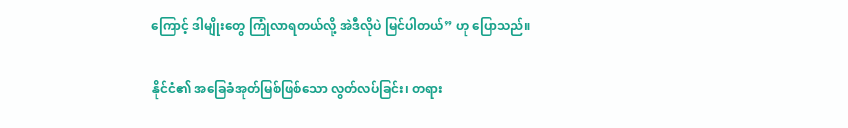ကြောင့် ဒါမျိုးတွေ ကြုံလာရတယ်လို့ အဲဒီလိုပဲ မြင်ပါတယ်” ဟု ပြောသည်။

နိုင်ငံ၏ အခြေခံအုတ်မြစ်ဖြစ်သော လွတ်လပ်ခြင်း၊ တရား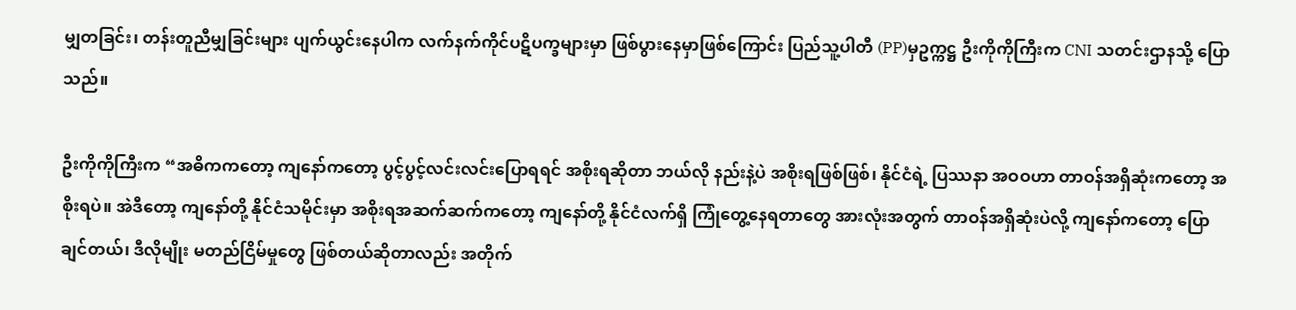မျှတခြင်း၊ တန်းတူညီမျှခြင်းများ ပျက်ယွင်းနေပါက လက်နက်ကိုင်ပဋိပက္ခများမှာ ဖြစ်ပွားနေမှာဖြစ်ကြောင်း ပြည်သူ့ပါတီ (PP)မှဥက္ကဋ္ဌ ဦးကိုကိုကြီးက CNI သတင်းဌာနသို့ ပြောသည်။

ဦးကိုကိုကြီးက “အဓိကကတော့ ကျနော်ကတော့ ပွင့်ပွင့်လင်းလင်းပြောရရင် အစိုးရဆိုတာ ဘယ်လို နည်းနဲ့ပဲ အစိုးရဖြစ်ဖြစ်၊ နိုင်ငံရဲ့ ပြဿနာ အဝဝဟာ တာဝန်အရှိဆုံးကတော့ အစိုးရပဲ။ အဲဒီတော့ ကျနော်တို့ နိုင်ငံသမိုင်းမှာ အစိုးရအဆက်ဆက်ကတော့ ကျနော်တို့ နိုင်ငံလက်ရှိ ကြုံတွေ့နေရတာတွေ အားလုံးအတွက် တာဝန်အရှိဆုံးပဲလို့ ကျနော်ကတော့ ပြောချင်တယ်၊ ဒီလိုမျိုး မတည်ငြိမ်မှုတွေ ဖြစ်တယ်ဆိုတာလည်း အတိုက်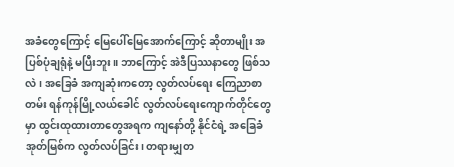အခံတွေကြောင့် မြေပေါ်မြေအောက်ကြောင့် ဆိုတာမျိုး အပြစ်ပုံချရုံနဲ့ မပြီးဘူး။ ဘာကြောင့် အဲဒီပြဿနာတွေ ဖြစ်သလဲ၊ အခြေခံ အကျဆုံးကတော့ လွတ်လပ်ရေး ကြေညာစာတမ်း ရန်ကုန်မြို့လယ်ခေါင် လွတ်လပ်ရေးကျောက်တိုင်တွေမှာ ထွင်းထုထားတာတွေအရက ကျနော်တို့ နိုင်ငံရဲ့ အခြေခံအုတ်မြစ်က လွတ်လပ်ခြင်း၊ တရားမျှတ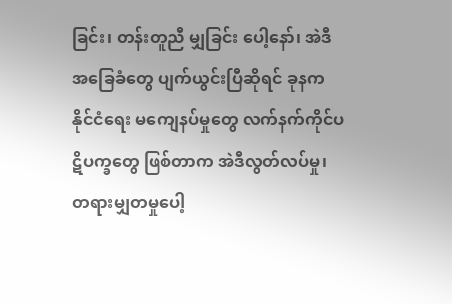ခြင်း၊ တန်းတူညီ မျှခြင်း ပေါ့နော်၊ အဲဒီအခြေခံတွေ ပျက်ယွင်းပြီဆိုရင် ခုနက နိုင်ငံရေး မကျေနပ်မှုတွေ လက်နက်ကိုင်ပဋိပက္ခတွေ ဖြစ်တာက အဲဒီလွတ်လပ်မှု၊ တရားမျှတမှုပေါ့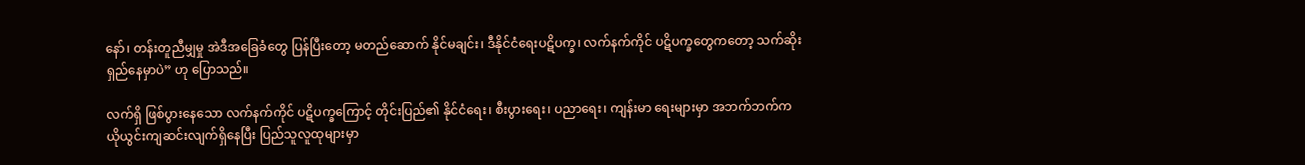နော်၊ တန်းတူညီမျှမှု အဲဒီအခြေခံတွေ ပြန်ပြီးတော့ မတည်‌ဆောက် နိုင်မချင်း၊ ဒီနိုင်ငံရေးပဋိပက္ခ၊ လက်နက်ကိုင် ပဋိပက္ခတွေကတော့ သက်ဆိုးရှည်နေမှာပဲ” ဟု ပြောသည်။

လက်ရှိ ဖြစ်ပွားနေသော လက်နက်ကိုင် ပဋိပက္ခကြောင့် တိုင်းပြည်၏ နိုင်ငံရေး၊ စီးပွားရေး၊ ပညာရေး၊ ကျန်းမာ ရေးများမှာ အဘက်ဘက်က ယိုယွင်းကျဆင်းလျက်ရှိနေပြီး ပြည်သူလူထုများမှာ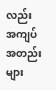လည်း အကျပ်အတည်းများ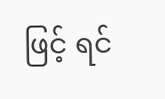ဖြင့် ရင်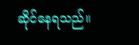ဆိုင်နေရသည်။